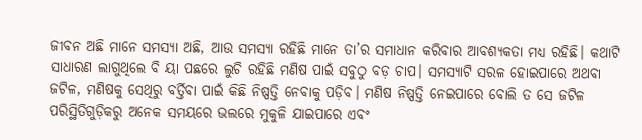ଜୀବନ ଅଛି ମାନେ ସମସ୍ୟା ଅଛି, ଆଉ ସମସ୍ୟା ରହିଛି ମାନେ ତା’ର ସମାଧାନ କରିବାର ଆବଶ୍ୟକତା ମଧ୍ୟ ରହିଛି। କଥାଟି ସାଧାରଣ ଲାଗୁଥିଲେ ବି ୟା ପଛରେ ଲୁଚି ରହିଛି ମଣିଷ ପାଇଁ ସବୁଠୁ ବଡ଼ ଚାପ। ସମସ୍ୟାଟି ସରଳ ହୋଇପାରେ ଅଥବା ଜଟିଳ, ମଣିଷକୁ ସେଥିରୁ ବର୍ତ୍ତିବା ପାଇଁ କିଛି ନିଷ୍ପତ୍ତି ନେବାକୁ ପଡ଼ିବ। ମଣିଷ ନିଷ୍ପତ୍ତି ନେଇପାରେ ବୋଲି ତ ସେ ଜଟିଳ ପରିସ୍ଥିତିଗୁଡ଼ିକରୁ ଅନେକ ସମୟରେ ଭଲରେ ମୁକୁଳି ଯାଇପାରେ ଏବଂ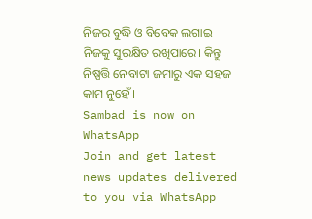ନିଜର ବୁଦ୍ଧି ଓ ବିବେକ ଲଗାଇ ନିଜକୁ ସୁରକ୍ଷିତ ରଖିପାରେ। କିନ୍ତୁ ନିଷ୍ପତ୍ତି ନେବାଟା ଜମାରୁ ଏକ ସହଜ କାମ ନୁହେଁ।
Sambad is now on WhatsApp
Join and get latest news updates delivered to you via WhatsApp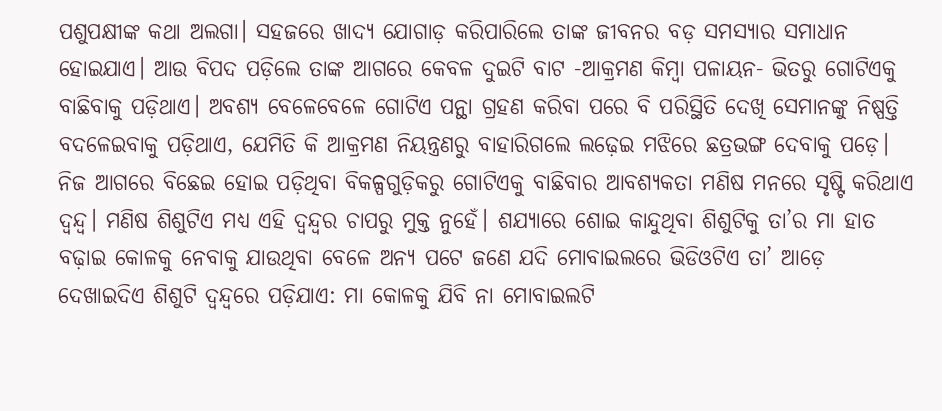ପଶୁପକ୍ଷୀଙ୍କ କଥା ଅଲଗା। ସହଜରେ ଖାଦ୍ୟ ଯୋଗାଡ଼ କରିପାରିଲେ ତାଙ୍କ ଜୀବନର ବଡ଼ ସମସ୍ୟାର ସମାଧାନ ହୋଇଯାଏ। ଆଉ ବିପଦ ପଡ଼ିଲେ ତାଙ୍କ ଆଗରେ କେବଳ ଦୁଇଟି ବାଟ -ଆକ୍ରମଣ କିମ୍ବା ପଳାୟନ- ଭିତରୁ ଗୋଟିଏକୁ ବାଛିବାକୁ ପଡ଼ିଥାଏ। ଅବଶ୍ୟ ବେଳେବେଳେ ଗୋଟିଏ ପନ୍ଥା ଗ୍ରହଣ କରିବା ପରେ ବି ପରିସ୍ଥିତି ଦେଖି ସେମାନଙ୍କୁ ନିଷ୍ପତ୍ତି ବଦଳେଇବାକୁ ପଡ଼ିଥାଏ, ଯେମିତି କି ଆକ୍ରମଣ ନିୟନ୍ତ୍ରଣରୁ ବାହାରିଗଲେ ଲଢ଼େଇ ମଝିରେ ଛତ୍ରଭଙ୍ଗ ଦେବାକୁ ପଡ଼େ।
ନିଜ ଆଗରେ ବିଛେଇ ହୋଇ ପଡ଼ିଥିବା ବିକଳ୍ପଗୁଡ଼ିକରୁ ଗୋଟିଏକୁ ବାଛିବାର ଆବଶ୍ୟକତା ମଣିଷ ମନରେ ସୃଷ୍ଟି କରିଥାଏ ଦ୍ୱନ୍ଦ୍ୱ। ମଣିଷ ଶିଶୁଟିଏ ମଧ୍ୟ ଏହି ଦ୍ୱନ୍ଦ୍ୱର ଚାପରୁ ମୁକ୍ତ ନୁହେଁ। ଶଯ୍ୟାରେ ଶୋଇ କାନ୍ଦୁଥିବା ଶିଶୁଟିକୁ ତା’ର ମା ହାତ ବଢ଼ାଇ କୋଳକୁ ନେବାକୁ ଯାଉଥିବା ବେଳେ ଅନ୍ୟ ପଟେ ଜଣେ ଯଦି ମୋବାଇଲରେ ଭିଡିଓଟିଏ ତା’ ଆଡ଼େ ଦେଖାଇଦିଏ ଶିଶୁଟି ଦ୍ବନ୍ଦ୍ୱରେ ପଡ଼ିଯାଏ: ମା କୋଳକୁ ଯିବି ନା ମୋବାଇଲଟି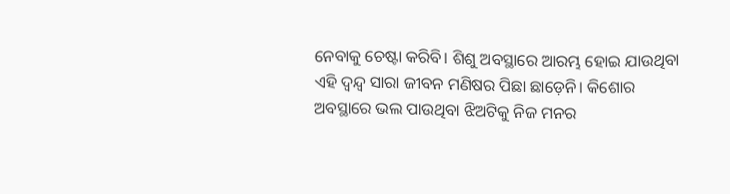ନେବାକୁ ଚେଷ୍ଟା କରିବି। ଶିଶୁ ଅବସ୍ଥାରେ ଆରମ୍ଭ ହୋଇ ଯାଉଥିବା ଏହି ଦ୍ବନ୍ଦ୍ୱ ସାରା ଜୀବନ ମଣିଷର ପିଛା ଛାଡ଼େନି। କିଶୋର ଅବସ୍ଥାରେ ଭଲ ପାଉଥିବା ଝିଅଟିକୁ ନିଜ ମନର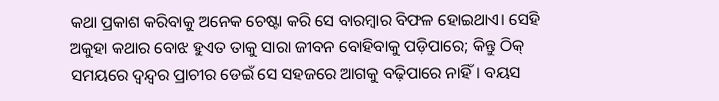କଥା ପ୍ରକାଶ କରିବାକୁ ଅନେକ ଚେଷ୍ଟା କରି ସେ ବାରମ୍ବାର ବିଫଳ ହୋଇଥାଏ। ସେହି ଅକୁହା କଥାର ବୋଝ ହୁଏତ ତାକୁ ସାରା ଜୀବନ ବୋହିବାକୁ ପଡ଼ିପାରେ; କିନ୍ତୁ ଠିକ୍ ସମୟରେ ଦ୍ୱନ୍ଦ୍ୱର ପ୍ରାଚୀର ଡେଇଁ ସେ ସହଜରେ ଆଗକୁ ବଢ଼ିପାରେ ନାହିଁ। ବୟସ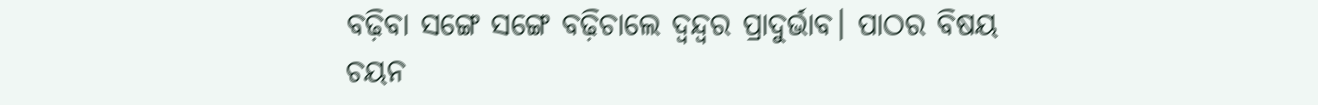ବଢ଼ିବା ସଙ୍ଗେ ସଙ୍ଗେ ବଢ଼ିଚାଲେ ଦ୍ୱନ୍ଦ୍ୱର ପ୍ରାଦୁର୍ଭାବ। ପାଠର ବିଷୟ ଚୟନ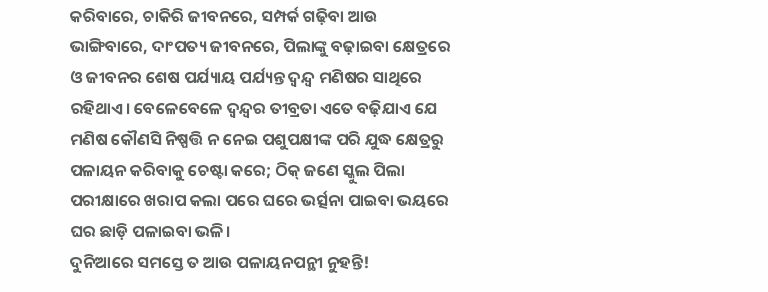କରିବାରେ, ଚାକିରି ଜୀବନରେ, ସମ୍ପର୍କ ଗଢ଼ିବା ଆଉ ଭାଙ୍ଗିବାରେ, ଦାଂପତ୍ୟ ଜୀବନରେ, ପିଲାଙ୍କୁ ବଢ଼ାଇବା କ୍ଷେତ୍ରରେ ଓ ଜୀବନର ଶେଷ ପର୍ଯ୍ୟାୟ ପର୍ଯ୍ୟନ୍ତ ଦ୍ୱନ୍ଦ୍ୱ ମଣିଷର ସାଥିରେ ରହିଥାଏ। ବେଳେବେଳେ ଦ୍ୱନ୍ଦ୍ୱର ତୀବ୍ରତା ଏତେ ବଢ଼ିଯାଏ ଯେ ମଣିଷ କୌଣସି ନିଷ୍ପତ୍ତି ନ ନେଇ ପଶୁପକ୍ଷୀଙ୍କ ପରି ଯୁଦ୍ଧ କ୍ଷେତ୍ରରୁ ପଳାୟନ କରିବାକୁ ଚେଷ୍ଟା କରେ; ଠିକ୍ ଜଣେ ସ୍କୁଲ ପିଲା ପରୀକ୍ଷାରେ ଖରାପ କଲା ପରେ ଘରେ ଭର୍ତ୍ସନା ପାଇବା ଭୟରେ ଘର ଛାଡ଼ି ପଳାଇବା ଭଳି।
ଦୁନିଆରେ ସମସ୍ତେ ତ ଆଉ ପଳାୟନପନ୍ଥୀ ନୁହନ୍ତି!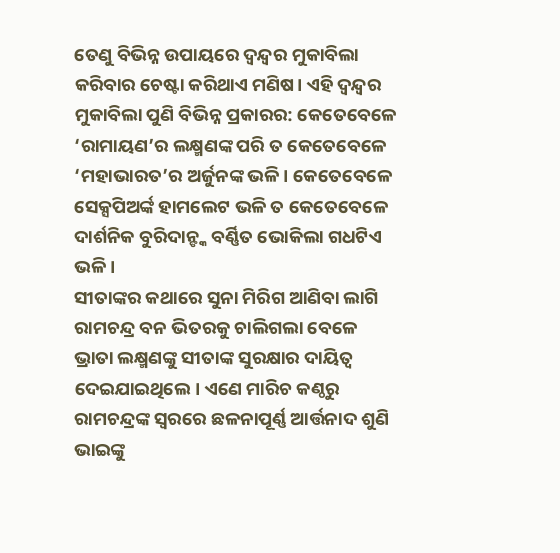ତେଣୁ ବିଭିନ୍ନ ଉପାୟରେ ଦ୍ବନ୍ଦ୍ୱର ମୁକାବିଲା କରିବାର ଚେଷ୍ଟା କରିଥାଏ ମଣିଷ। ଏହି ଦ୍ୱନ୍ଦ୍ୱର ମୁକାବିଲା ପୁଣି ବିଭିନ୍ନ ପ୍ରକାରର: କେତେବେଳେ ‘ରାମାୟଣ’ର ଲକ୍ଷ୍ମଣଙ୍କ ପରି ତ କେତେବେଳେ ‘ମହାଭାରତ’ର ଅର୍ଜୁନଙ୍କ ଭଳି। କେତେବେଳେ ସେକ୍ସପିଅର୍ଙ୍କ ହାମଲେଟ ଭଳି ତ କେତେବେଳେ ଦାର୍ଶନିକ ବୁରିଦାନ୍ଙ୍କ ବର୍ଣ୍ଣିତ ଭୋକିଲା ଗଧଟିଏ ଭଳି।
ସୀତାଙ୍କର କଥାରେ ସୁନା ମିରିଗ ଆଣିବା ଲାଗି ରାମଚନ୍ଦ୍ର ବନ ଭିତରକୁ ଚାଲିଗଲା ବେଳେ ଭ୍ରାତା ଲକ୍ଷ୍ମଣଙ୍କୁ ସୀତାଙ୍କ ସୁରକ୍ଷାର ଦାୟିତ୍ୱ ଦେଇଯାଇଥିଲେ। ଏଣେ ମାରିଚ କଣ୍ଠରୁ ରାମଚନ୍ଦ୍ରଙ୍କ ସ୍ୱରରେ ଛଳନାପୂର୍ଣ୍ଣ ଆର୍ତ୍ତନାଦ ଶୁଣି ଭାଇଙ୍କୁ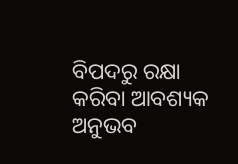ବିପଦରୁ ରକ୍ଷା କରିବା ଆବଶ୍ୟକ ଅନୁଭବ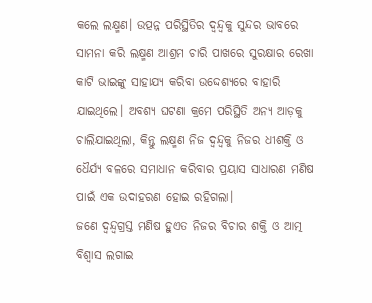କଲେ ଲକ୍ଷ୍ମଣ। ଉତ୍ପନ୍ନ ପରିସ୍ଥିତିର ଦ୍ୱନ୍ଦ୍ୱକୁ ସୁନ୍ଦର ଭାବରେ ସାମନା କରି ଲକ୍ଷ୍ମଣ ଆଶ୍ରମ ଚାରି ପାଖରେ ସୁରକ୍ଷାର ରେଖା କାଟି ଭାଇଙ୍କୁ ସାହାଯ୍ୟ କରିବା ଉଦ୍ଦେଶ୍ୟରେ ବାହାରି ଯାଇଥିଲେ। ଅବଶ୍ୟ ଘଟଣା କ୍ରମେ ପରିସ୍ଥିତି ଅନ୍ୟ ଆଡ଼କୁ ଚାଲିଯାଇଥିଲା, କିନ୍ତୁ ଲକ୍ଷ୍ମଣ ନିଜ ଦ୍ୱନ୍ଦ୍ୱକୁ ନିଜର ଧୀଶକ୍ତି ଓ ଧୈର୍ଯ୍ୟ ବଳରେ ସମାଧାନ କରିବାର ପ୍ରୟାସ ସାଧାରଣ ମଣିଷ ପାଇଁ ଏକ ଉଦାହରଣ ହୋଇ ରହିଗଲା।
ଜଣେ ଦ୍ୱନ୍ଦ୍ୱଗ୍ରସ୍ତ ମଣିଷ ହୁଏତ ନିଜର ବିଚାର ଶକ୍ତି ଓ ଆତ୍ମ ବିଶ୍ୱାସ ଲଗାଇ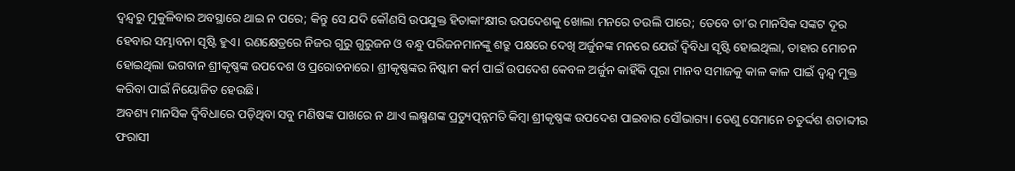ଦ୍ବନ୍ଦ୍ୱରୁ ମୁକୁଳିବାର ଅବସ୍ଥାରେ ଥାଇ ନ ପରେ; କିନ୍ତୁ ସେ ଯଦି କୌଣସି ଉପଯୁକ୍ତ ହିତାକାଂକ୍ଷୀର ଉପଦେଶକୁ ଖୋଲା ମନରେ ତଉଲି ପାରେ; ତେବେ ତା’ର ମାନସିକ ସଙ୍କଟ ଦୂର ହେବାର ସମ୍ଭାବନା ସୃଷ୍ଟି ହୁଏ। ରଣକ୍ଷେତ୍ରରେ ନିଜର ଗୁରୁ ଗୁରୁଜନ ଓ ବନ୍ଧୁ ପରିଜନମାନଙ୍କୁ ଶତ୍ରୁ ପକ୍ଷରେ ଦେଖି ଅର୍ଜୁନଙ୍କ ମନରେ ଯେଉଁ ଦ୍ବିବିଧା ସୃଷ୍ଟି ହୋଇଥିଲା, ତାହାର ମୋଚନ ହୋଇଥିଲା ଭଗବାନ ଶ୍ରୀକୃଷ୍ଣଙ୍କ ଉପଦେଶ ଓ ପ୍ରରୋଚନାରେ। ଶ୍ରୀକୃଷ୍ଣଙ୍କର ନିଷ୍କାମ କର୍ମ ପାଇଁ ଉପଦେଶ କେବଳ ଅର୍ଜୁନ କାହିଁକି ପୂରା ମାନବ ସମାଜକୁ କାଳ କାଳ ପାଇଁ ଦ୍ୱନ୍ଦ୍ୱ ମୁକ୍ତ କରିବା ପାଇଁ ନିୟୋଜିତ ହେଉଛି।
ଅବଶ୍ୟ ମାନସିକ ଦ୍ୱିବିଧାରେ ପଡ଼ିଥିବା ସବୁ ମଣିଷଙ୍କ ପାଖରେ ନ ଥାଏ ଲକ୍ଷ୍ମଣଙ୍କ ପ୍ରତ୍ୟୁତ୍ପନ୍ନମତି କିମ୍ବା ଶ୍ରୀକୃଷ୍ଣଙ୍କ ଉପଦେଶ ପାଇବାର ସୌଭାଗ୍ୟ। ତେଣୁ ସେମାନେ ଚତୁର୍ଦ୍ଦଶ ଶତାବ୍ଦୀର ଫରାସୀ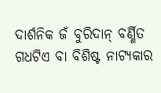ଦାର୍ଶନିକ ଜଁ ବୁରିଦାନ୍ ବର୍ଣ୍ଣିତ ଗଧଟିଏ ବା ବିଶିଷ୍ଟ ନାଟ୍ୟକାର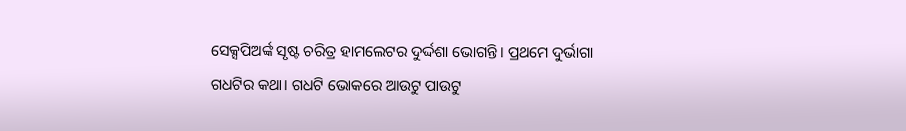ସେକ୍ସପିଅର୍ଙ୍କ ସୃଷ୍ଟ ଚରିତ୍ର ହାମଲେଟର ଦୁର୍ଦ୍ଦଶା ଭୋଗନ୍ତି। ପ୍ରଥମେ ଦୁର୍ଭାଗା ଗଧଟିର କଥା। ଗଧଟି ଭୋକରେ ଆଉଟୁ ପାଉଟୁ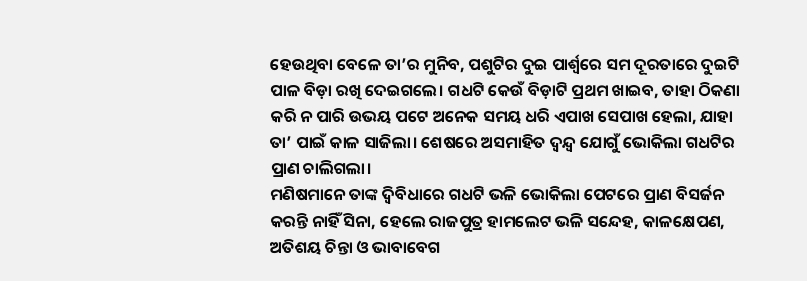ହେଉଥିବା ବେଳେ ତା’ର ମୁନିବ, ପଶୁଟିର ଦୁଇ ପାର୍ଶ୍ୱରେ ସମ ଦୂରତାରେ ଦୁଇଟି ପାଳ ବିଡ଼ା ରଖି ଦେଇଗଲେ। ଗଧଟି କେଉଁ ବିଡ଼ାଟି ପ୍ରଥମ ଖାଇବ, ତାହା ଠିକଣା କରି ନ ପାରି ଉଭୟ ପଟେ ଅନେକ ସମୟ ଧରି ଏପାଖ ସେପାଖ ହେଲା, ଯାହା ତା’ ପାଇଁ କାଳ ସାଜିଲା। ଶେଷରେ ଅସମାହିତ ଦ୍ୱନ୍ଦ୍ୱ ଯୋଗୁଁ ଭୋକିଲା ଗଧଟିର ପ୍ରାଣ ଚାଲିଗଲା।
ମଣିଷମାନେ ତାଙ୍କ ଦ୍ୱିବିଧାରେ ଗଧଟି ଭଳି ଭୋକିଲା ପେଟରେ ପ୍ରାଣ ବିସର୍ଜନ କରନ୍ତି ନାହିଁ ସିନା, ହେଲେ ରାଜପୁତ୍ର ହାମଲେଟ ଭଳି ସନ୍ଦେହ, କାଳକ୍ଷେପଣ, ଅତିଶୟ ଚିନ୍ତା ଓ ଭାବାବେଗ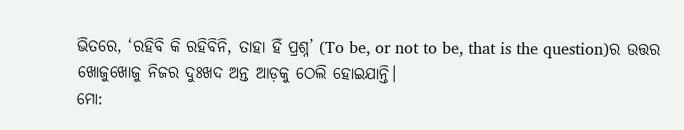ଭିତରେ, ‘ରହିବି କି ରହିବିନି, ତାହା ହିଁ ପ୍ରଶ୍ନ’ (To be, or not to be, that is the question)ର ଉତ୍ତର ଖୋଜୁଖୋଜୁ ନିଜର ଦୁଃଖଦ ଅନ୍ତ ଆଡ଼କୁ ଠେଲି ହୋଇଯାନ୍ତି।
ମୋ: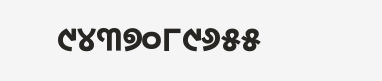୯୪୩୭୦୮୯୬୫୫